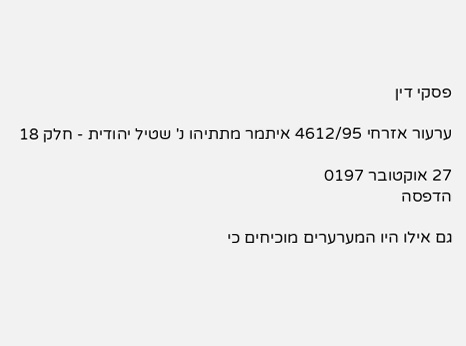פסקי דין

ערעור אזרחי 4612/95 איתמר מתתיהו נ' שטיל יהודית - חלק 18

27 אוקטובר 0197
הדפסה

גם אילו היו המערערים מוכיחים כי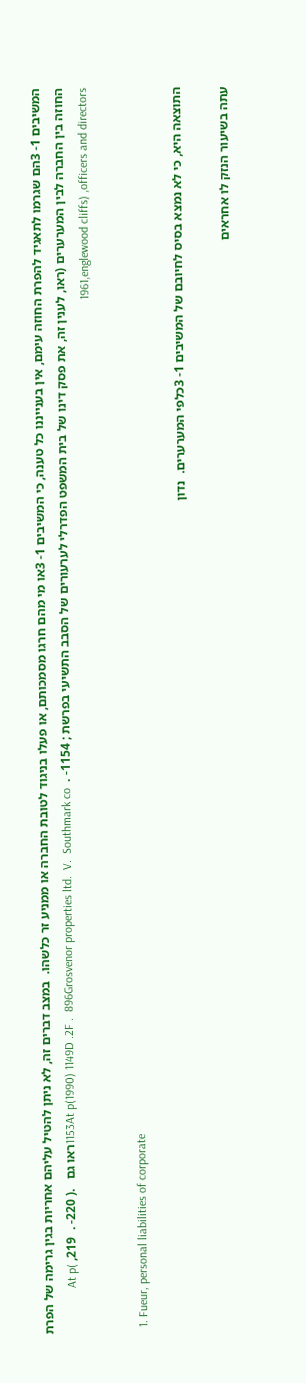המשיבים 1- 3הם שגרמו לתאגיד להפרת החוזה עימם, אין בענייננו כל טענה, כי המשיבים 1- 3או מי מהם חרגו מסמכותם, או פעלו בניגוד לטובת החברה או ממניע זר כלשהו.  במצב דברים זה, לא ניתן להטיל עליהם אחריות בגין גרימה של הפרת החוזה בין החברה לבין המערערים (ראו, לענין זה, את פסק דינו של בית המשפט הפדרלי לערעורים של הסבב התשיעי בפרשת ; 1154- .  1153At p(1990) 1149D .2F .  896Grosvenor properties ltd.  V.  Southmark coראו גם   .( 220- .  219, At p( 1961,englewood cliffs) ,officers and directors

  1. Fueur, personal liabilities of corporate

התוצאה היא, כי לא נמצא בסיס לחיובם של המשיבים 1- 3כלפי המערערים.  נדון

עתה בשיעור הנזק לו אחראים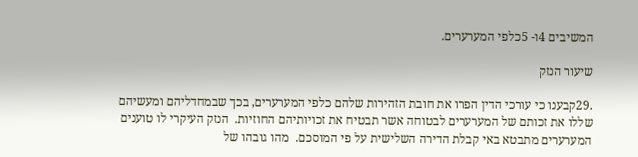המשיבים 4ו- 5כלפי המערערים.

שיעור הנזק

.29קבענו כי עורכי הדין הפרו את חובת הזהירות שלהם כלפי המערערים, בכך שבמחדליהם ומעשיהם שללו את זכותם של המערערים לבטוחה אשר תבטיח את זכויותיהם החוזיות.  הנזק העיקרי לו טוענים המערערים מתבטא באי קבלת הדירה השלישית על פי המוסכם.  מהו גובהו של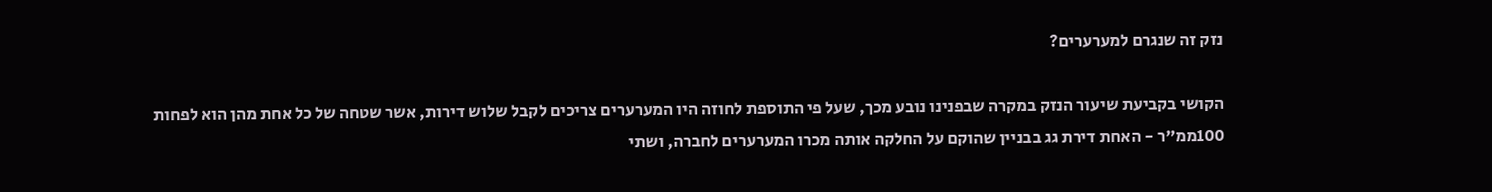נזק זה שנגרם למערערים?

הקושי בקביעת שיעור הנזק במקרה שבפנינו נובע מכך, שעל פי התוספת לחוזה היו המערערים צריכים לקבל שלוש דירות, אשר שטחה של כל אחת מהן הוא לפחות 100ממ"ר - האחת דירת גג בבניין שהוקם על החלקה אותה מכרו המערערים לחברה, ושתי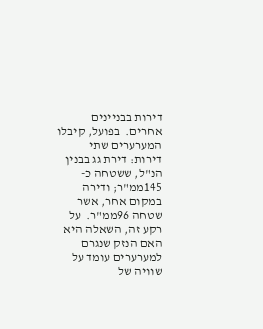דירות בבניינים אחרים.  בפועל, קיבלו המערערים שתי דירות: דירת גג בבנין הנ"ל, ששטחה כ- 145ממ"ר; ודירה במקום אחר, אשר שטחה 96ממ"ר.  על רקע זה, השאלה היא האם הנזק שנגרם למערערים עומד על שוויה של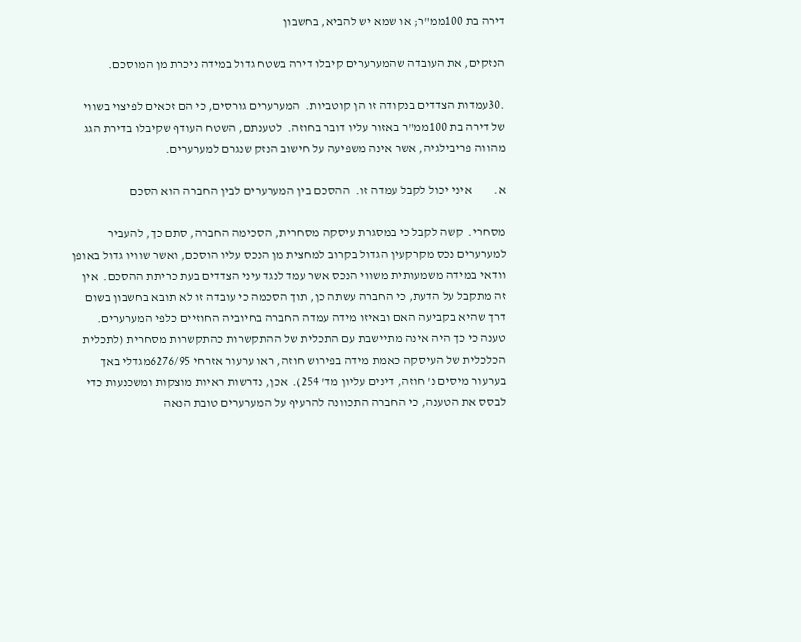דירה בת 100ממ"ר; או שמא יש להביא, בחשבון

הנזקים, את העובדה שהמערערים קיבלו דירה בשטח גדול במידה ניכרת מן המוסכם.

.30עמדות הצדדים בנקודה זו הן קוטביות.  המערערים גורסים, כי הם זכאים לפיצוי בשווי של דירה בת 100ממ"ר באזור עליו דובר בחוזה.  לטענתם, השטח העודף שקיבלו בדירת הגג מהווה פריבילגיה, אשר אינה משפיעה על חישוב הנזק שנגרם למערערים.

א.         איני יכול לקבל עמדה זו.  ההסכם בין המערערים לבין החברה הוא הסכם

מסחרי.  קשה לקבל כי במסגרת עיסקה מסחרית, הסכימה החברה, סתם כך, להעביר למערערים נכס מקרקעין הגדול בקרוב למחצית מן הנכס עליו הוסכם, ואשר שוויו גדול באופן וודאי במידה משמעותית משווי הנכס אשר עמד לנגד עיני הצדדים בעת כריתת ההסכם.  אין זה מתקבל על הדעת, כי החברה עשתה כן, תוך הסכמה כי עובדה זו לא תובא בחשבון בשום דרך שהיא בקביעה האם ובאיזו מידה עמדה החברה בחיוביה החוזיים כלפי המערערים.  טענה כי כך היה אינה מתיישבת עם התכלית של ההתקשרות כהתקשרות מסחרית (לתכלית הכלכלית של העיסקה כאמת מידה בפירוש חוזה, ראו ערעור אזרחי 6276/95מגדלי באך בערעור מיסים נ' חוזה, דינים עליון מד' 254).  אכן, נדרשות ראיות מוצקות ומשכנעות כדי לבסס את הטענה, כי החברה התכוונה להרעיף על המערערים טובת הנאה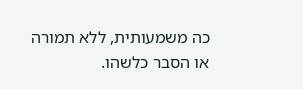כה משמעותית, ללא תמורה או הסבר כלשהו.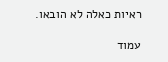ראיות כאלה לא הובאו.

עמוד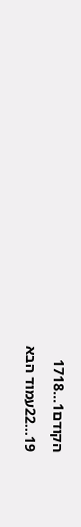הקודם1...1718
19...22עמוד הבא